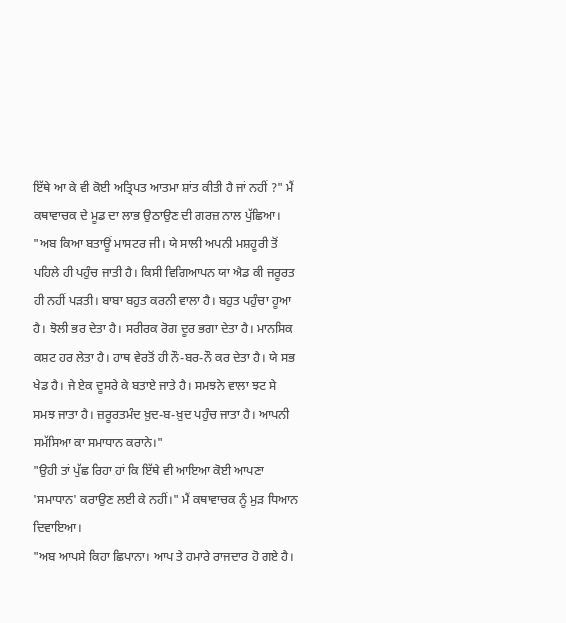ਇੱਥੇ ਆ ਕੇ ਵੀ ਕੋਈ ਅਤ੍ਰਿਪਤ ਆਤਮਾ ਸ਼ਾਂਤ ਕੀਤੀ ਹੈ ਜਾਂ ਨਹੀਂ ?" ਮੈਂ ਕਥਾਵਾਚਕ ਦੇ ਮੂਡ ਦਾ ਲਾਭ ਉਠਾਉਣ ਦੀ ਗਰਜ਼ ਨਾਲ ਪੁੱਛਿਆ।
"ਅਬ ਕਿਆ ਬਤਾਊਂ ਮਾਸਟਰ ਜੀ। ਯੇ ਸਾਲੀ ਅਪਨੀ ਮਸ਼ਹੂਰੀ ਤੋਂ ਪਹਿਲੇ ਹੀ ਪਹੁੰਚ ਜਾਤੀ ਹੈ। ਕਿਸੀ ਵਿਗਿਆਪਨ ਯਾ ਐਡ ਕੀ ਜਰੂਰਤ ਹੀ ਨਹੀਂ ਪੜਤੀ। ਬਾਬਾ ਬਹੁਤ ਕਰਨੀ ਵਾਲਾ ਹੈ। ਬਹੁਤ ਪਹੁੰਚਾ ਹੂਆ ਹੈ। ਝੋਲੀ ਭਰ ਦੇਤਾ ਹੈ। ਸਰੀਰਕ ਰੋਗ ਦੂਰ ਭਗਾ ਦੇਤਾ ਹੈ। ਮਾਨਸਿਕ ਕਸ਼ਟ ਹਰ ਲੇਤਾ ਹੈ। ਹਾਥ ਵੇਰਤੋਂ ਹੀ ਨੌ-ਬਰ-ਨੌ ਕਰ ਦੇਤਾ ਹੈ। ਯੇ ਸਭ ਖੇਡ ਹੈ। ਜੇ ਏਕ ਦੂਸਰੇ ਕੇ ਬਤਾਏ ਜਾਤੇ ਹੈ। ਸਮਝਨੇ ਵਾਲਾ ਝਟ ਸੇ ਸਮਝ ਜਾਤਾ ਹੈ। ਜ਼ਰੂਰਤਮੰਦ ਖ਼ੁਦ-ਬ-ਖ਼ੁਦ ਪਹੁੰਚ ਜਾਤਾ ਹੈ। ਆਪਨੀ ਸਮੱਸਿਆ ਕਾ ਸਮਾਧਾਨ ਕਰਾਨੇ।"
"ਉਹੀ ਤਾਂ ਪੁੱਛ ਰਿਹਾ ਹਾਂ ਕਿ ਇੱਥੇ ਵੀ ਆਇਆ ਕੋਈ ਆਪਣਾ 'ਸਮਾਧਾਨ' ਕਰਾਉਣ ਲਈ ਕੇ ਨਹੀਂ।" ਮੈਂ ਕਥਾਵਾਚਕ ਨੂੰ ਮੁੜ ਧਿਆਨ ਦਿਵਾਇਆ।
"ਅਬ ਆਪਸੇ ਕਿਹਾ ਛਿਪਾਨਾ। ਆਪ ਤੇ ਹਮਾਰੇ ਰਾਜਦਾਰ ਹੋ ਗਏ ਹੈ।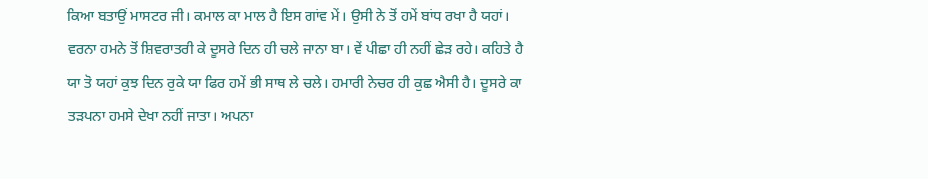ਕਿਆ ਬਤਾਉਂ ਮਾਸਟਰ ਜੀ। ਕਮਾਲ ਕਾ ਮਾਲ ਹੈ ਇਸ ਗਾਂਵ ਮੇਂ। ਉਸੀ ਨੇ ਤੋਂ ਹਮੇਂ ਬਾਂਧ ਰਖਾ ਹੈ ਯਹਾਂ। ਵਰਨਾ ਹਮਨੇ ਤੋਂ ਸ਼ਿਵਰਾਤਰੀ ਕੇ ਦੂਸਰੇ ਦਿਨ ਹੀ ਚਲੇ ਜਾਨਾ ਬਾ। ਵੇਂ ਪੀਛਾ ਹੀ ਨਹੀਂ ਛੇੜ ਰਹੇ। ਕਹਿਤੇ ਹੈ ਯਾ ਤੋ ਯਹਾਂ ਕੁਝ ਦਿਨ ਰੁਕੇ ਯਾ ਫਿਰ ਹਮੇਂ ਭੀ ਸਾਥ ਲੇ ਚਲੇ। ਹਮਾਰੀ ਨੇਚਰ ਹੀ ਕੁਛ ਐਸੀ ਹੈ। ਦੂਸਰੇ ਕਾ ਤੜਪਨਾ ਹਮਸੇ ਦੇਖਾ ਨਹੀਂ ਜਾਤਾ। ਅਪਨਾ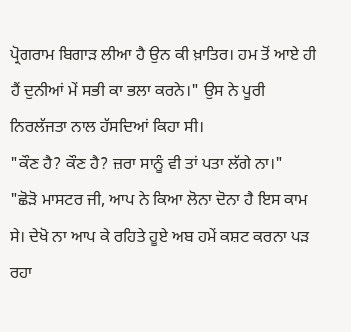ਪ੍ਰੋਗਰਾਮ ਬਿਗਾੜ ਲੀਆ ਹੈ ਉਨ ਕੀ ਖ਼ਾਤਿਰ। ਹਮ ਤੋਂ ਆਏ ਹੀ ਹੈਂ ਦੁਨੀਆਂ ਮੇਂ ਸਭੀ ਕਾ ਭਲਾ ਕਰਨੇ।" ਉਸ ਨੇ ਪੂਰੀ ਨਿਰਲੱਜਤਾ ਨਾਲ ਹੱਸਦਿਆਂ ਕਿਹਾ ਸੀ।
"ਕੌਣ ਹੈ? ਕੌਣ ਹੈ? ਜ਼ਰਾ ਸਾਨੂੰ ਵੀ ਤਾਂ ਪਤਾ ਲੱਗੇ ਨਾ।"
"ਛੋੜੋ ਮਾਸਟਰ ਜੀ, ਆਪ ਨੇ ਕਿਆ ਲੋਨਾ ਦੋਨਾ ਹੈ ਇਸ ਕਾਮ ਸੇ। ਦੇਖੋ ਨਾ ਆਪ ਕੇ ਰਹਿਤੇ ਹੂਏ ਅਬ ਹਮੇਂ ਕਸ਼ਟ ਕਰਨਾ ਪੜ ਰਹਾ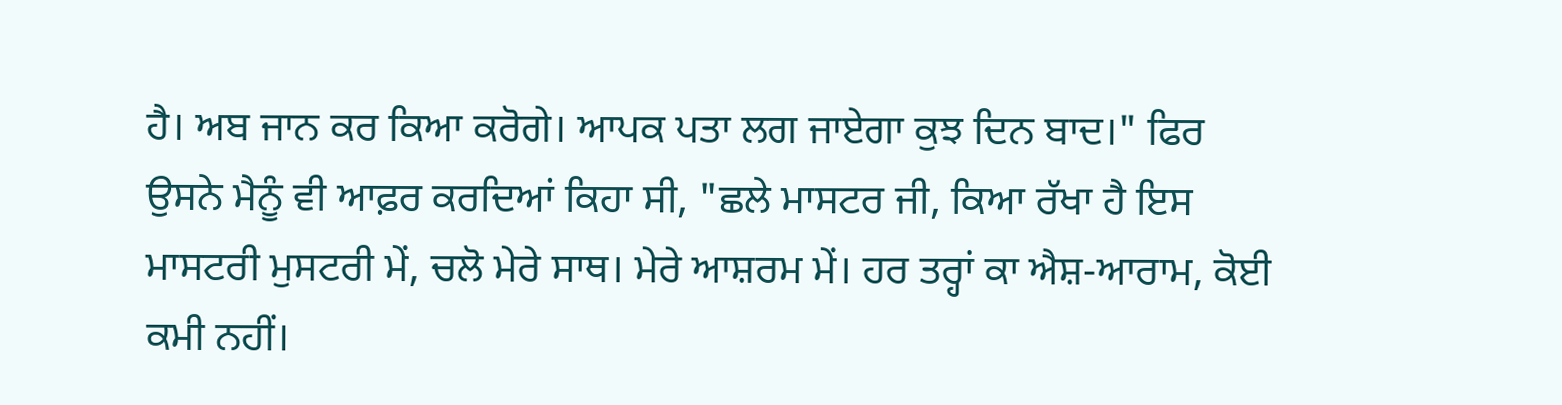ਹੈ। ਅਬ ਜਾਨ ਕਰ ਕਿਆ ਕਰੋਗੇ। ਆਪਕ ਪਤਾ ਲਗ ਜਾਏਗਾ ਕੁਝ ਦਿਨ ਬਾਦ।" ਫਿਰ ਉਸਨੇ ਮੈਨੂੰ ਵੀ ਆਫ਼ਰ ਕਰਦਿਆਂ ਕਿਹਾ ਸੀ, "ਛਲੇ ਮਾਸਟਰ ਜੀ, ਕਿਆ ਰੱਖਾ ਹੈ ਇਸ ਮਾਸਟਰੀ ਮੁਸਟਰੀ ਮੇਂ, ਚਲੋ ਮੇਰੇ ਸਾਥ। ਮੇਰੇ ਆਸ਼ਰਮ ਮੇਂ। ਹਰ ਤਰ੍ਹਾਂ ਕਾ ਐਸ਼-ਆਰਾਮ, ਕੋਈ ਕਮੀ ਨਹੀਂ।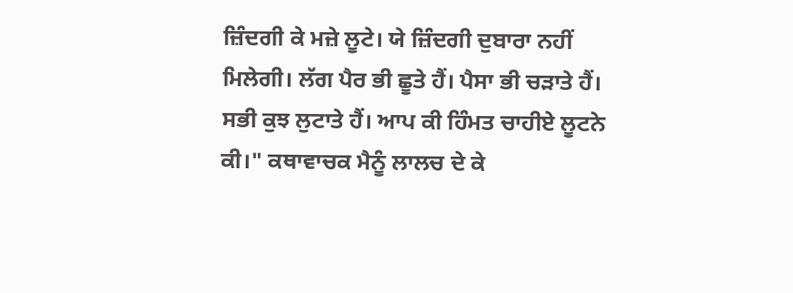ਜ਼ਿੰਦਗੀ ਕੇ ਮਜ਼ੇ ਲੂਟੇ। ਯੇ ਜ਼ਿੰਦਗੀ ਦੁਬਾਰਾ ਨਹੀਂ ਮਿਲੇਗੀ। ਲੱਗ ਪੈਰ ਭੀ ਛੂਤੇ ਹੈਂ। ਪੈਸਾ ਭੀ ਚੜਾਤੇ ਹੈਂ। ਸਭੀ ਕੁਝ ਲੁਟਾਤੇ ਹੈਂ। ਆਪ ਕੀ ਹਿੰਮਤ ਚਾਹੀਏ ਲੂਟਨੇ ਕੀ।" ਕਥਾਵਾਚਕ ਮੈਨੂੰ ਲਾਲਚ ਦੇ ਕੇ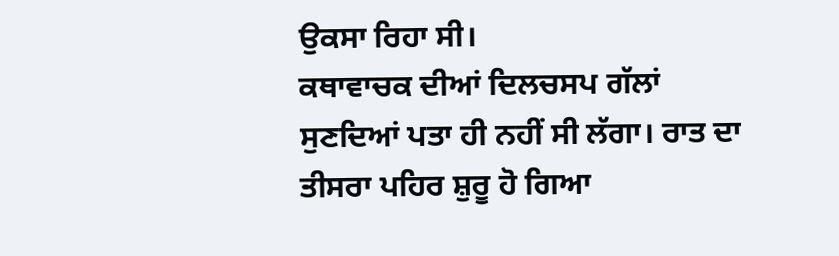ਉਕਸਾ ਰਿਹਾ ਸੀ।
ਕਥਾਵਾਚਕ ਦੀਆਂ ਦਿਲਚਸਪ ਗੱਲਾਂ ਸੁਣਦਿਆਂ ਪਤਾ ਹੀ ਨਹੀਂ ਸੀ ਲੱਗਾ। ਰਾਤ ਦਾ ਤੀਸਰਾ ਪਹਿਰ ਸ਼ੁਰੂ ਹੋ ਗਿਆ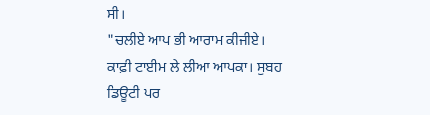ਸੀ।
"ਚਲੀਏ ਆਪ ਭੀ ਆਰਾਮ ਕੀਜੀਏ। ਕਾਫ਼ੀ ਟਾਈਮ ਲੇ ਲੀਆ ਆਪਕਾ। ਸੁਬਹ ਡਿਊਟੀ ਪਰ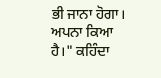ਭੀ ਜਾਨਾ ਹੋਗਾ। ਅਪਨਾ ਕਿਆ ਹੈ।" ਕਹਿੰਦਾ